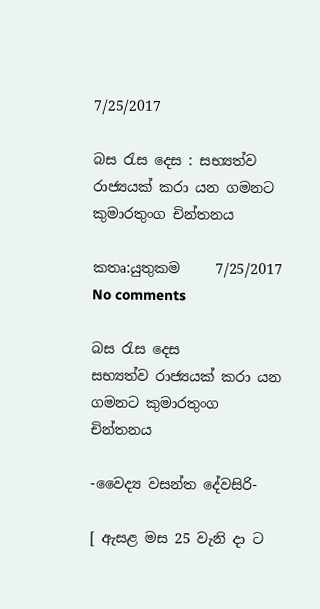7/25/2017

බස රැස දෙස : සභ්‍යත්ව රාජ්‍යයක් කරා යන ගමනට කුමාරතුංග චින්තනය

කතෘ:යුතුකම     7/25/2017   No comments

බස රැස දෙස
සභ්‍යත්ව රාජ්‍යයක් කරා යන ගමනට කුමාරතුංග චින්තනය

-වෛද්‍ය වසන්ත දේවසිරි-

[ ඇසළ මස 25 වැනි දා ට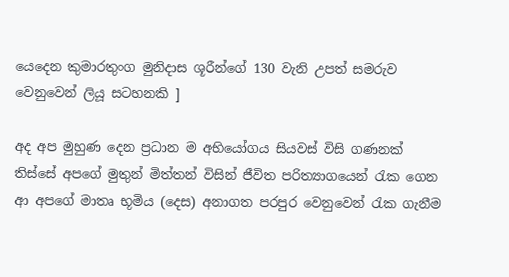යෙදෙන කුමාරතුංග මුනිදාස ශූරීන්ගේ 130 වැනි උපත් සමරුව වෙනුවෙන් ලියූ සටහනකි ]

අද අප මුහුණ දෙන ප්‍රධාන ම අභියෝගය සියවස් විසි ගණනක් තිස්සේ අපගේ මුතුන් මිත්තන් විසින් ජීවිත පරිත්‍යාගයෙන් රැක ගෙන ආ අපගේ මාතෘ භූමිය (දෙස) අනාගත පරපුර වෙනුවෙන් රැක ගැනීම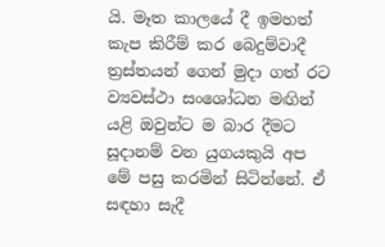යි. මෑත කාලයේ දී ඉමහත් කැප කිරීම් කර බෙදුම්වාදී ත්‍රස්තයන් ගෙන් මුදා ගත් රට ව්‍යවස්ථා සංශෝධන මඟින් යළි ඔවුන්ට ම බාර දීමට සූදානම් වන යුගයකුයි අප මේ පසු කරමින් සිටින්නේ. ඒ සඳහා සැදී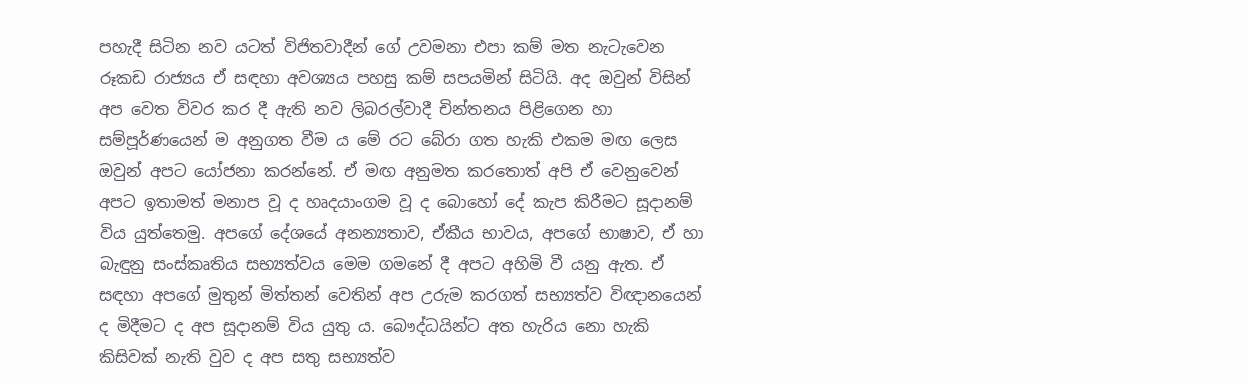පහැදී සිටින නව යටත් විජිතවාදීන් ගේ උවමනා එපා කම් මත නැටැවෙන රූකඩ රාජ්‍යය ඒ සඳහා අවශ්‍යය පහසු කම් සපයමින් සිටියි. අද ඔවුන් විසින් අප වෙත විවර කර දී ඇති නව ලිබරල්වාදී චින්තනය පිළිගෙන හා සම්පූර්ණයෙන් ම අනුගත වීම ය මේ රට බේරා ගත හැකි එකම මඟ ලෙස ඔවුන් අපට යෝජනා කරන්නේ. ඒ මඟ අනුමත කරතොත් අපි ඒ වෙනුවෙන් අපට ඉතාමත් මනාප වූ ද හෘදයාංගම වූ ද බොහෝ දේ කැප කිරීමට සූදානම් විය යුත්තෙමු. අපගේ දේශයේ අනන්‍යතාව, ඒකීය භාවය, අපගේ භාෂාව, ඒ හා බැඳුනු සංස්කෘතිය සභ්‍යත්වය මෙම ගමනේ දී අපට අහිමි වී යනු ඇත. ඒ සඳහා අපගේ මුතුන් මිත්තන් වෙතින් අප උරුම කරගත් සභ්‍යත්ව විඥානයෙන් ද මිදීමට ද අප සූදානම් විය යුතු ය. බෞද්ධයින්ට අත හැරිය නො හැකි කිසිවක් නැති වුව ද අප සතු සභ්‍යත්ව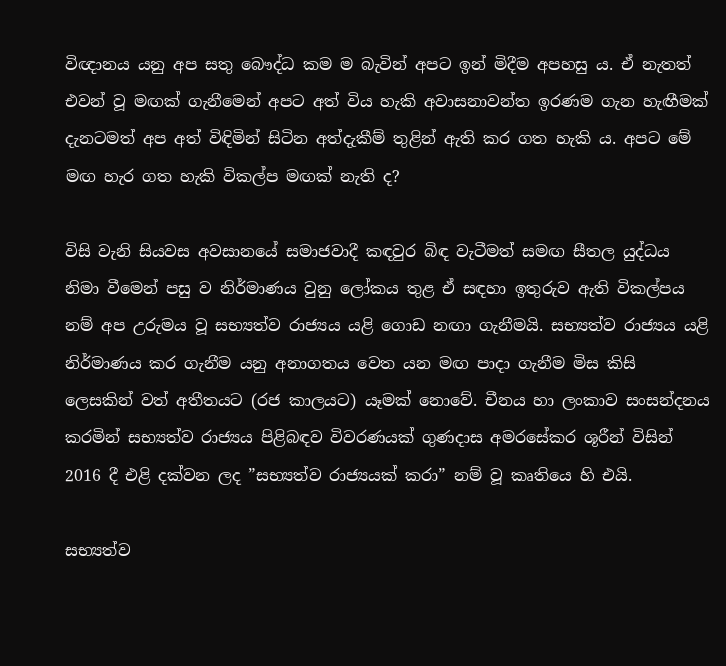විඥානය යනු අප සතු බෞද්ධ කම ම බැවින් අපට ඉන් මිදීම අපහසු ය. ඒ නැතත් එවන් වූ මඟක් ගැනීමෙන් අපට අත් විය හැකි අවාසනාවන්ත ඉරණම ගැන හැඟීමක් දැනටමත් අප අත් විඳිමින් සිටින අත්දැකීම් තුළින් ඇති කර ගත හැකි ය. අපට මේ මඟ හැර ගත හැකි විකල්ප මඟක් නැති ද?

විසි වැනි සියවස අවසානයේ සමාජවාදී කඳවුර බිඳ වැටීමත් සමඟ සීතල යුද්ධය නිමා වීමෙන් පසු ව නිර්මාණය වුනු ලෝකය තුළ ඒ සඳහා ඉතුරුව ඇති විකල්පය නම් අප උරුමය වූ සභ්‍යත්ව රාජ්‍යය යළි ගොඩ නඟා ගැනීමයි. සභ්‍යත්ව රාජ්‍යය යළි නිර්මාණය කර ගැනීම යනු අනාගතය වෙත යන මඟ පාදා ගැනීම මිස කිසි ලෙසකින් වත් අතීතයට (රජ කාලයට) යෑමක් නොවේ. චීනය හා ලංකාව සංසන්දනය කරමින් සභ්‍යත්ව රාජ්‍යය පිළිබඳව විවරණයක් ගුණදාස අමරසේකර ශූරීන් විසින් 2016 දී එළි දක්වන ලද ”සභ්‍යත්ව රාජ්‍යයක් කරා” නම් වූ කෘතියෙ හි එයි.

සභ්‍යත්ව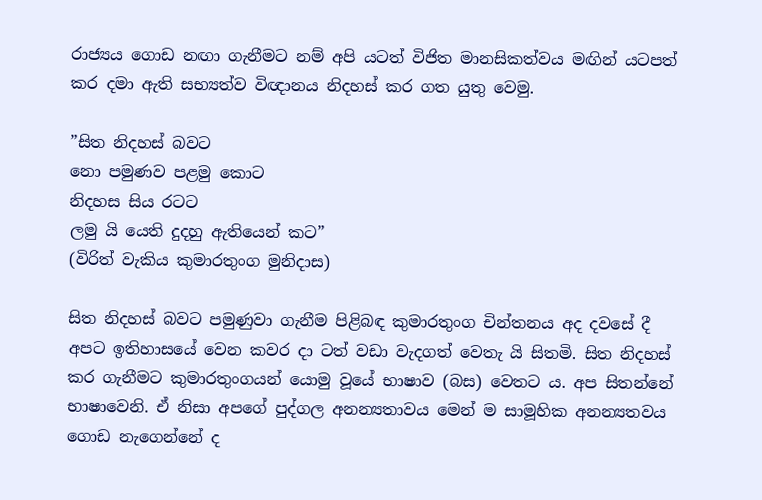රාජ්‍යය ගොඩ නඟා ගැනීමට නම් අපි යටත් විජිත මානසිකත්වය මඟින් යටපත් කර දමා ඇති සභ්‍යත්ව විඥානය නිදහස් කර ගත යුතු වෙමු.

”සිත නිදහස් බවට
නො පමුණව පළමු කොට
නිදහස සිය රටට
ලමු යි යෙති දුදහු ඇතියෙන් කට”
(විරිත් වැකිය කුමාරතුංග මුනිදාස)

සිත නිදහස් බවට පමුණුවා ගැනීම පිළිබඳ කුමාරතුංග චින්තනය අද දවසේ දී අපට ඉතිහාසයේ වෙන කවර දා ටත් වඩා වැදගත් වෙතැ යි සිතමි. සිත නිදහස් කර ගැනීමට කුමාරතුංගයන් යොමු වූයේ භාෂාව (බස) වෙතට ය. අප සිතන්නේ භාෂාවෙනි. ඒ නිසා අපගේ පුද්ගල අනන්‍යතාවය මෙන් ම සාමූහික අනන්‍යතවය ගොඩ නැගෙන්නේ ද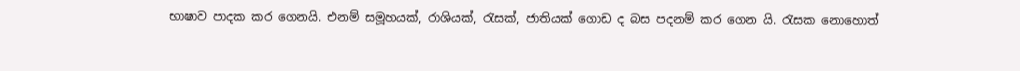භාෂාව පාදක කර ගෙනයි. එනම් සමූහයක්, රාශියක්, රැසක්, ජාතියක් ගොඩ ද බස පදනම් කර ගෙන යි. රැසක නොහොත්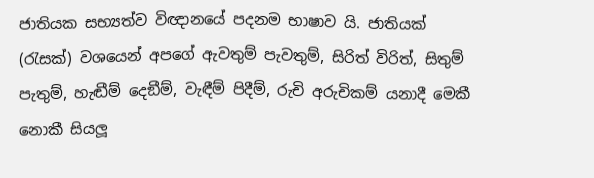ජාතියක සභ්‍යත්ව විඥානයේ පදනම භාෂාව යි. ජාතියක් (රැසක්) වශයෙන් අපගේ ඇවතුම් පැවතුම්, සිරිත් විරිත්, සිතුම් පැතුම්, හැඬීම් දෙඞීම්, වැඳීම් පිදීම්, රුචි අරුචිකම් යනාදී මෙකී නොකී සියලූ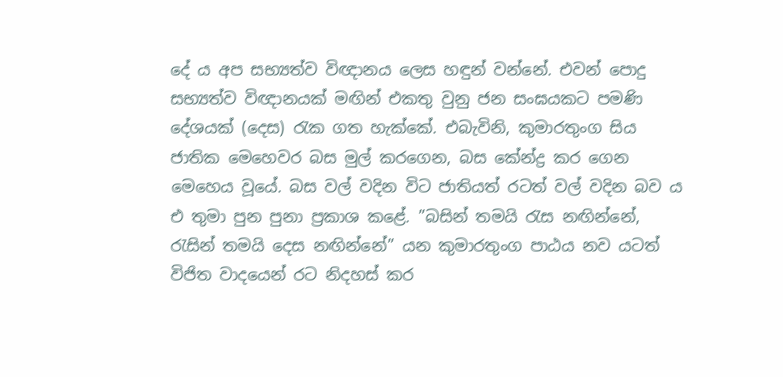දේ ය අප සභ්‍යත්ව විඥානය ලෙස හඳුන් වන්නේ. එවන් පොදු සභ්‍යත්ව විඥානයක් මඟින් එකතු වුනු ජන සංඝයකට පමණි දේශයක් (දෙස) රැක ගත හැක්කේ. එබැවිනි, කුමාරතුංග සිය ජාතික මෙහෙවර බස මුල් කරගෙන, බස කේන්ද්‍ර කර ගෙන මෙහෙය වූයේ. බස වල් වදින විට ජාතියත් රටත් වල් වදින බව ය එ තුමා පුන පුනා ප්‍රකාශ කළේ. ”බසින් තමයි රැස නඟින්නේ, රැසින් තමයි දෙස නඟින්නේ” යන කුමාරතුංග පාඨය නව යටත් විජිත වාදයෙන් රට නිදහස් කර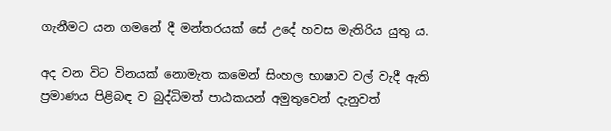ගැනීමට යන ගමනේ දී මන්තරයක් සේ උදේ හවස මැතිරිය යුතු ය.

අද වන විට විනයක් නොමැත කමෙන් සිංහල භාෂාව වල් වැදී ඇති ප්‍රමාණය පිළිබඳ ව බුද්ධිමත් පාඨකයන් අමුතුවෙන් දැනුවත්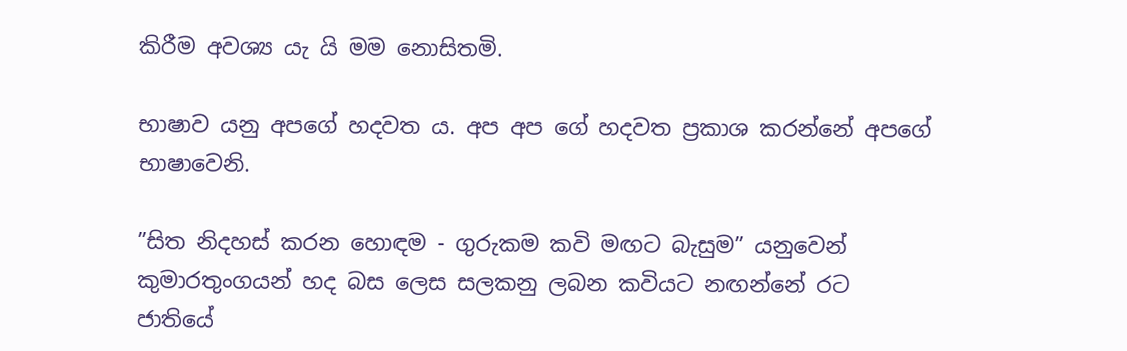කිරීම අවශ්‍ය යැ යි මම නොසිතමි.

භාෂාව යනු අපගේ හදවත ය. අප අප ගේ හදවත ප්‍රකාශ කරන්නේ අපගේ භාෂාවෙනි.

”සිත නිදහස් කරන හොඳම - ගුරුකම කවි මඟට බැසුම” යනුවෙන් කුමාරතුංගයන් හද බස ලෙස සලකනු ලබන කවියට නඟන්නේ රට ජාතියේ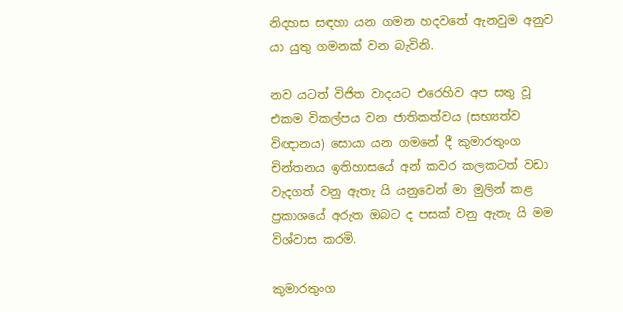නිදහස සඳහා යන ගමන හදවතේ ඇනවුම අනුව යා යුතු ගමනක් වන බැවිනි.

නව යටත් විජිත වාදයට එරෙහිව අප සතු වූ එකම විකල්පය වන ජාතිකත්වය (සභ්‍යත්ව විඥානය) සොයා යන ගමනේ දී කුමාරතුංග චින්තනය ඉතිහාසයේ අන් කවර කලකටත් වඩා වැදගත් වනු ඇතැ යි යනුවෙන් මා මුලින් කළ ප්‍රකාශයේ අරුත ඔබට ද පසක් වනු ඇතැ යි මම විශ්වාස කරමි.

කුමාරතුංග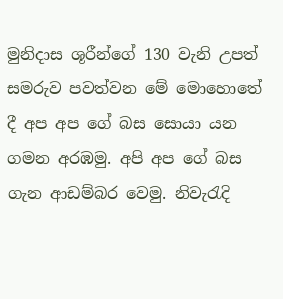මුනිදාස ශූරීන්ගේ 130 වැනි උපත් සමරුව පවත්වන මේ මොහොතේ දී අප අප ගේ බස සොයා යන ගමන අරඹමු. අපි අප ගේ බස ගැන ආඩම්බර වෙමු. නිවැරැදි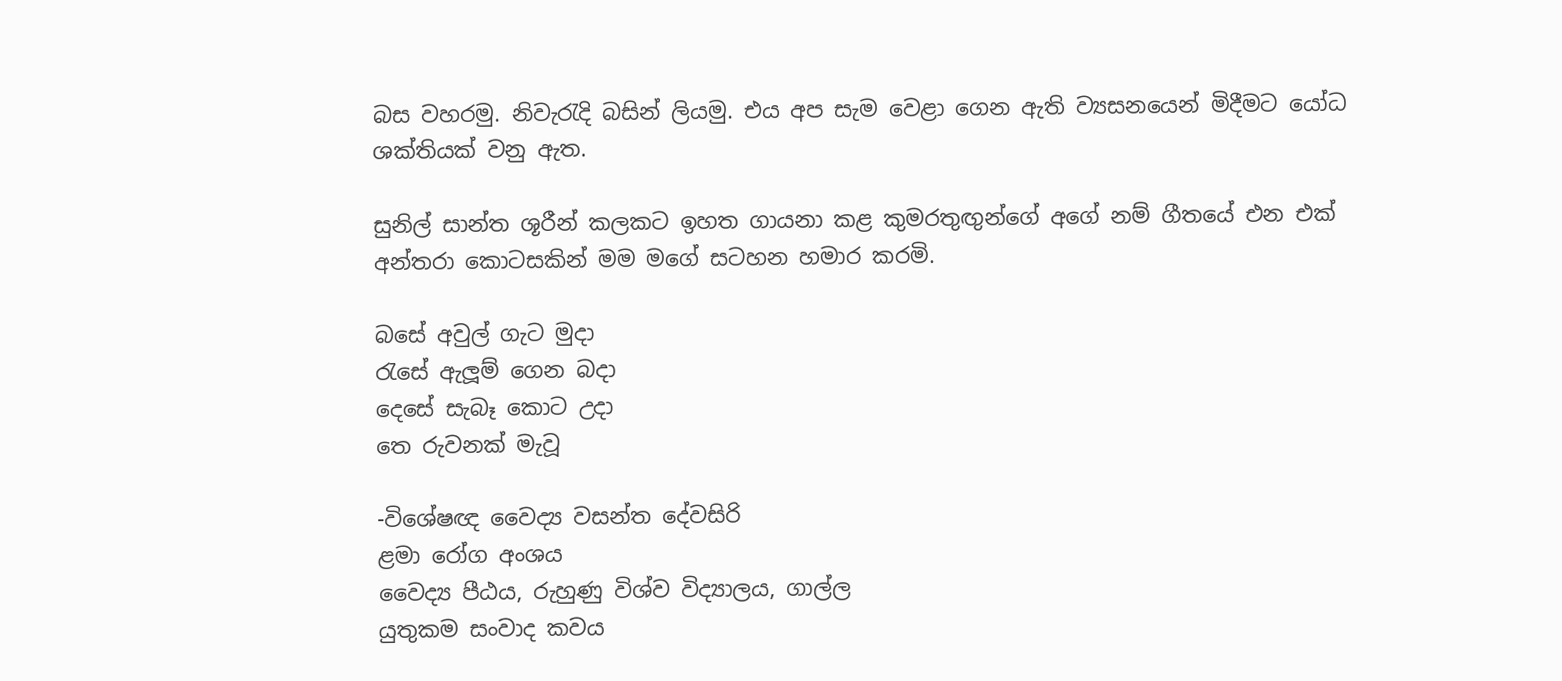බස වහරමු. නිවැරැදි බසින් ලියමු. එය අප සැම වෙළා ගෙන ඇති ව්‍යසනයෙන් මිදීමට යෝධ ශක්තියක් වනු ඇත.

සුනිල් සාන්ත ශූරීන් කලකට ඉහත ගායනා කළ කුමරතුඟුන්ගේ අගේ නම් ගීතයේ එන එක් අන්තරා කොටසකින් මම මගේ සටහන හමාර කරමි.

බසේ අවුල් ගැට මුදා
රැසේ ඇලූම් ගෙන බදා
දෙසේ සැබෑ කොට උදා
තෙ රුවනක් මැවූ

-විශේෂඥ වෛද්‍ය වසන්ත දේවසිරි
ළමා රෝග අංශය
වෛද්‍ය පීඨය, රුහුණු විශ්ව විද්‍යාලය, ගාල්ල
යුතුකම සංවාද කවය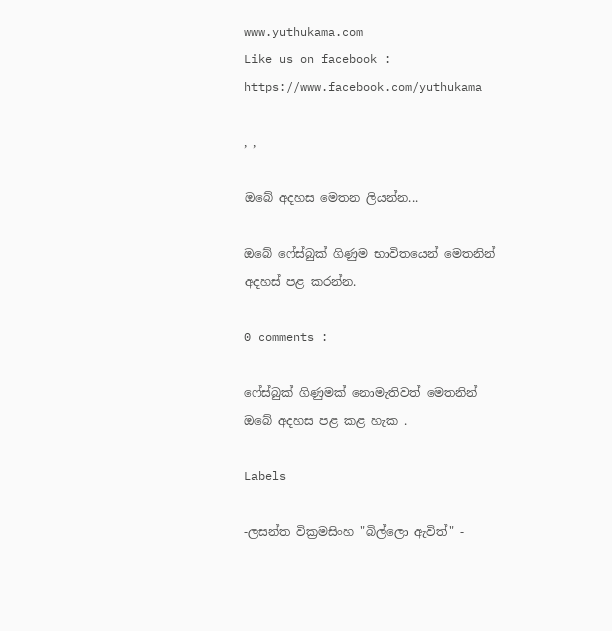www.yuthukama.com
Like us on facebook : https://www.facebook.com/yuthukama

, ,

ඔබේ අදහස මෙතන ලියන්න...

ඔබේ ෆේස්බුක් ගිණුම භාවිතයෙන් මෙතනින් අදහස් පළ කරන්න.

0 comments :

ෆේස්බුක් ගිණුමක් නොමැතිවත් මෙතනින් ඔබේ අදහස පළ කළ හැක .

Labels

-ලසන්ත වික්‍රමසිංහ "බිල්ලො ඇවිත්" -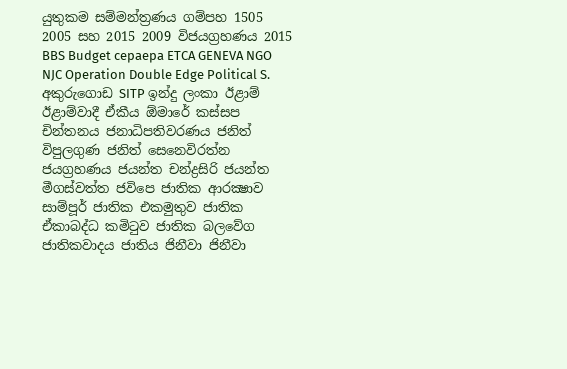යුතුකම සම්මන්ත්‍රණය ගම්පහ 1505 2005 සහ 2015 2009 විජයග්‍රහණය 2015 BBS Budget cepaepa ETCA GENEVA NGO NJC Operation Double Edge Political S. අකුරුගොඩ SITP ඉන්දු ලංකා ඊළාම් ඊළාම්වාදී ඒකීය ඕමාරේ කස්‌සප චින්තනය ජනාධිපතිවරණය ජනිත් විපුලගුණ ජනිත් සෙනෙවිරත්න ජයග්‍රහණය ජයන්ත චන්ද්‍රසිරි ජයන්ත මීගස්වත්ත ජවිපෙ ජාතික ආරක්‍ෂාව සාම්පූර් ජාතික එකමුතුව ජාතික ඒකාබද්ධ කමිටුව ජාතික බලවේග ජාතිකවාදය ජාතිය ජිනීවා ජිනීවා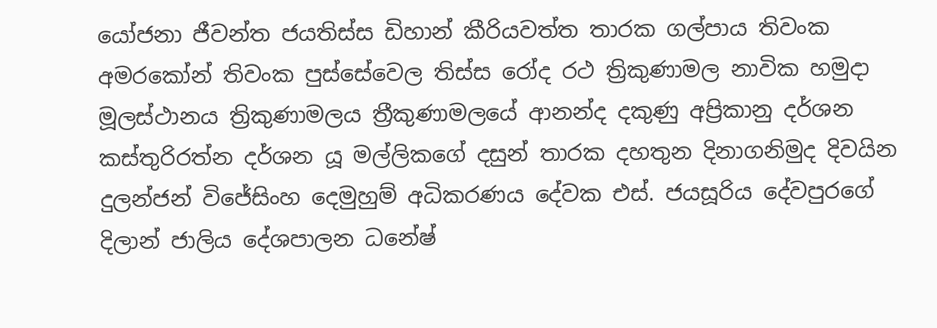යෝජනා ජීවන්ත ජයතිස්ස ඩිහාන් කීරියවත්ත තාරක ගල්පාය තිවංක අමරකෝන් තිවංක පුස්සේවෙල තිස්‌ස රෝද රථ ත්‍රිකුණාමල නාවික හමුදා මූලස්‌ථානය ත්‍රිකුණාමලය ත්‍රීකුණාමලයේ ආනන්ද දකුණු අප්‍රිකානු දර්ශන කස්තුරිරත්න දර්ශන යූ මල්ලිකගේ දසුන් තාරක දහතුන දිනාගනිමුද දිවයින දුලන්ජන් විජේසිංහ දෙමුහුම් අධිකරණය දේවක එස්. ජයසූරිය දේවපුරගේ දිලාන් ජාලිය දේශපාලන ධනේෂ්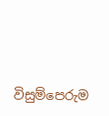විසුම්පෙරුම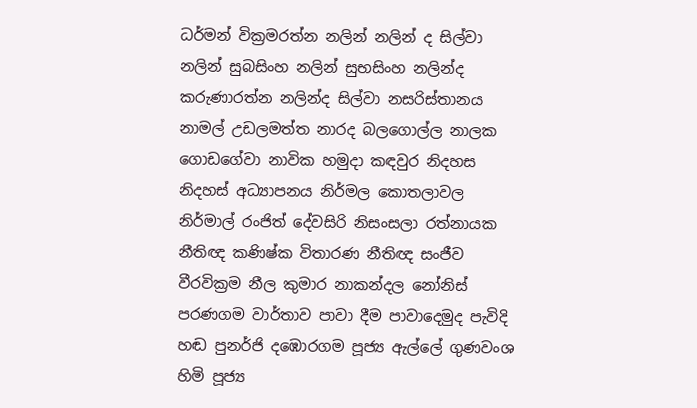ධර්මන් වික්‍රමරත්න නලින් නලින් ද සිල්වා නලින් සුබසිංහ නලින් සුභසිංහ නලින්ද කරුණාරත්න නලින්ද සිල්වා නසරිස්‌තානය නාමල් උඩලමත්ත නාරද බලගොල්ල නාලක ගොඩගේවා නාවික හමුදා කඳවුර නිදහස නිදහස් අධ්‍යාපනය නිර්මල කොතලාවල නිර්මාල් රංජිත් දේවසිරි නිසංසලා රත්නායක නීතිඥ කණිෂ්ක විතාරණ නීතිඥ සංජීව වීරවික්‍රම නීල කුමාර නාකන්දල නෝනිස් පරණගම වාර්තාව පාවා දීම පාවාදෙමුද පැවිදි හඬ පුනර්ජි දඹොරගම පූජ්‍ය ඇල්ලේ ගුණවංශ හිමි පූජ්‍ය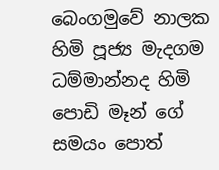බෙංගමුවේ නාලක හිමි පූජ්‍ය මැදගම ධම්මාන්නද හිමි පොඩි මෑන් ගේ සමයං පොත්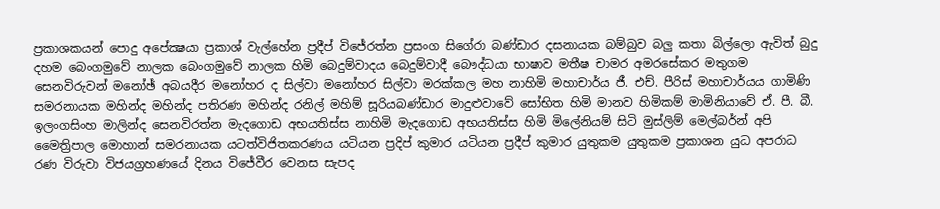ප්‍රකාශකයන් පොදු අපේක්‍ෂයා ප්‍රකාශ් වැල්හේන ප්‍රදීප් විජේරත්න ප්‍රසංග සිගේරා බණ්ඩාර දසනායක බම්බුව බලු කතා බිල්ලො ඇවිත් බුදු දහම බෙංගමුවේ නාලක බෙංගමුවේ නාලක හිමි බෙදුම්වාදය බෙදුම්වාදී බෞද්ධයා භාෂාව මතීෂ චාමර අමරසේකර මතුගම සෙනවිරුවන් මනෝඡ් අබයදීර මනෝහර ද සිල්වා මනෝහර සිල්වා මරක්කල මහ නාහිමි මහාචාර්ය ජී. එච්. පීරිස් මහාචාර්යය ගාමිණි සමරනායක මහින්ද මහින්ද පතිරණ මහින්ද රනිල් මහිම් සූරියබණ්ඩාර මාදුළුවාවේ සෝභිත හිමි මානව හිමිකම් මාමිනියාවේ ඒ. පී. බී. ඉලංගසිංහ මාලින්ද සෙනවිරත්න මැදගොඩ අභයතිස්ස නාහිමි මැදගොඩ අභයතිස්ස හිමි මිලේනියම් සිටි මුස්‌ලිම් මෙල්බර්න් අපි මෛත්‍රිපාල මොහාන් සමරනායක යටත්විජිතකරණය යටියන ප්‍රදිප් කුමාර යටියන ප්‍රදීප් කුමාර යුතුකම යුතුකම ප්‍රකාශන යුධ අපරාධ රණ විරුවා විජයග්‍රහණයේ දිනය විජේවීර වෙනස සැපද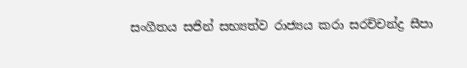සංගීතය සජින් සභ්‍යත්ව රාජ්‍යය කරා සරච්චන්ද්‍ර සීපා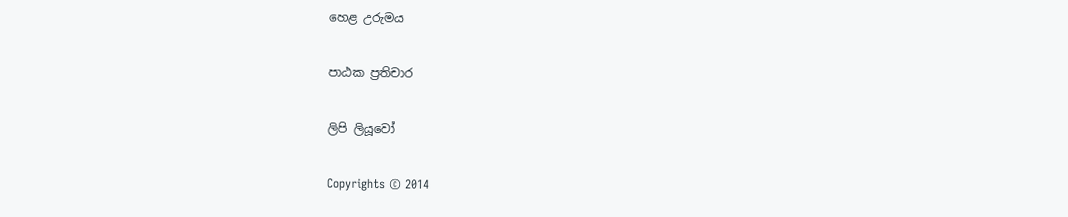හෙළ උරුමය

පාඨක ප්‍රතිචාර

ලිපි ලියූවෝ

Copyrights © 2014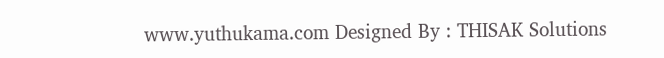www.yuthukama.com Designed By : THISAK Solutions